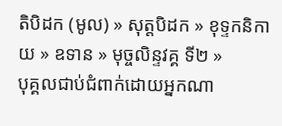តិបិដក (មូល) » សុត្តបិដក » ខុទ្ទកនិកាយ » ឧទាន » មុច្ចលិន្ទវគ្គ ទី២ »
បុគ្គលជាប់ជំពាក់ដោយអ្នកណា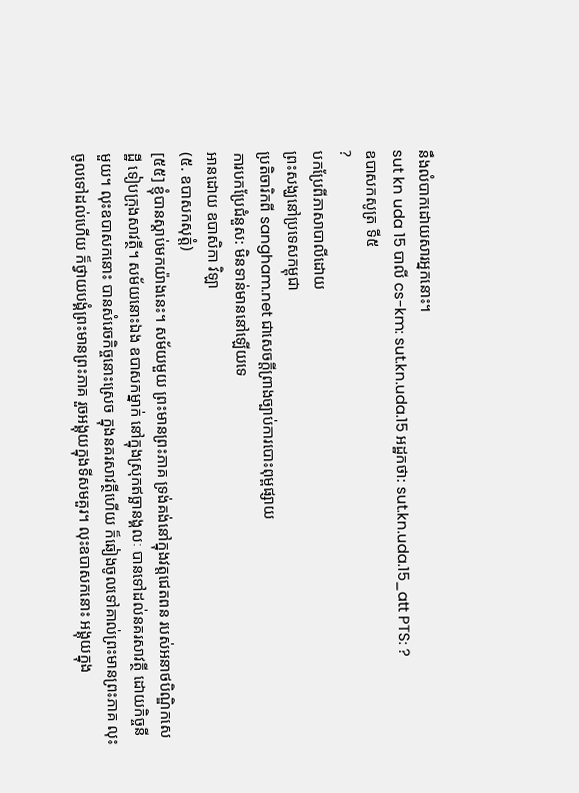នឹងលំបាកដោយសារអ្នកនោះ។
sut kn uda 15 បាលី cs-km: sut.kn.uda.15 អដ្ឋកថា: sut.kn.uda.15_att PTS: ?
ឧបាសកសូត្រ ទី៥
?
បកប្រែពីភាសាបាលីដោយ
ព្រះសង្ឃនៅប្រទេសកម្ពុជា
ប្រតិចារិកពី sangham.net ជាសេចក្តីព្រាងច្បាប់ការបោះពុម្ពផ្សាយ
ការបកប្រែជំនួស: មិនទាន់មាននៅឡើយទេ
អានដោយ ឧបាសិកា វិឡា
(៥. ឧបាសកសុត្តំ)
[៥៥] ខ្ញុំបានស្តាប់មកយ៉ាងនេះ។ សម័យមួយ ព្រះមានព្រះភាគ ទ្រង់គង់នៅក្នុងវត្តជេតពន របស់អនាថបិណ្ឌិកសេដ្ឋី ទៀបក្រុងសាវត្ថី។ សម័យនោះឯង ឧបាសកម្នាក់ នៅក្នុងស្រុកឥច្ឆានង្គលៈ បានទៅដល់នគរសាវត្ថី ដោយកិច្ចនីមួយ។ លុះឧបាសកនោះ បានសំរេចកិច្ចនោះស្រេច ក្នុងនគរសាវត្ថីហើយ ក៏ឆៀងចូលទៅគាល់ព្រះមានព្រះភាគ លុះចូលទៅដល់ហើយ ក៏ថ្វាយបង្គំព្រះមានព្រះភាគ រួចអង្គុយក្នុងទីសមគួរ។ លុះឧបាសកនោះ អង្គុយក្នុង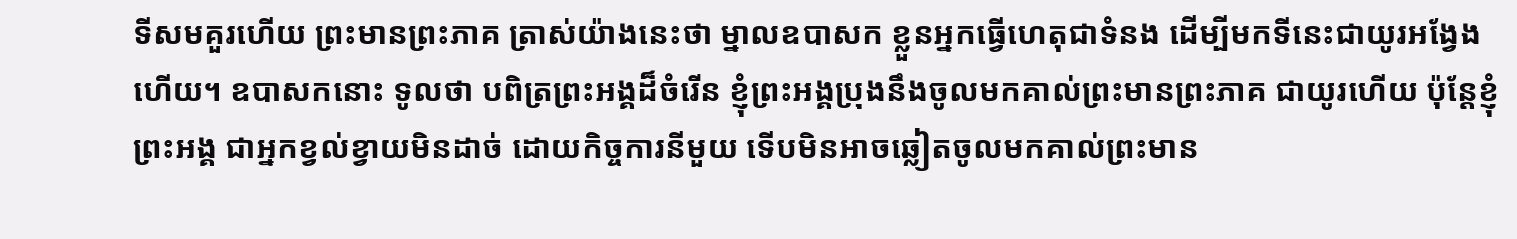ទីសមគួរហើយ ព្រះមានព្រះភាគ ត្រាស់យ៉ាងនេះថា ម្នាលឧបាសក ខ្លួនអ្នកធ្វើហេតុជាទំនង ដើម្បីមកទីនេះជាយូរអង្វែងហើយ។ ឧបាសកនោះ ទូលថា បពិត្រព្រះអង្គដ៏ចំរើន ខ្ញុំព្រះអង្គប្រុងនឹងចូលមកគាល់ព្រះមានព្រះភាគ ជាយូរហើយ ប៉ុន្តែខ្ញុំព្រះអង្គ ជាអ្នកខ្វល់ខ្វាយមិនដាច់ ដោយកិច្ចការនីមួយ ទើបមិនអាចឆ្លៀតចូលមកគាល់ព្រះមាន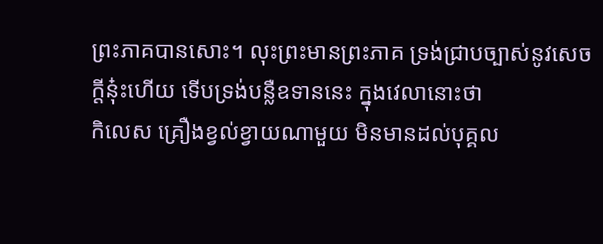ព្រះភាគបានសោះ។ លុះព្រះមានព្រះភាគ ទ្រង់ជ្រាបច្បាស់នូវសេចក្តីនុ៎ះហើយ ទើបទ្រង់បន្លឺឧទាននេះ ក្នុងវេលានោះថា
កិលេស គ្រឿងខ្វល់ខ្វាយណាមួយ មិនមានដល់បុគ្គល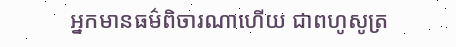អ្នកមានធម៌ពិចារណាហើយ ជាពហូសូត្រ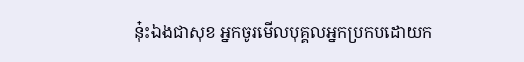នុ៎ះឯងជាសុខ អ្នកចូរមើលបុគ្គលអ្នកប្រកបដោយក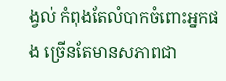ង្វល់ កំពុងតែលំបាកចំពោះអ្នកផង ច្រើនតែមានសភាពជា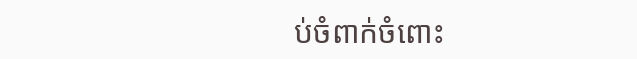ប់ចំពាក់ចំពោះ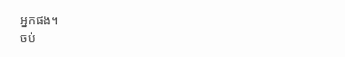អ្នកផង។
ចប់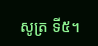សូត្រ ទី៥។